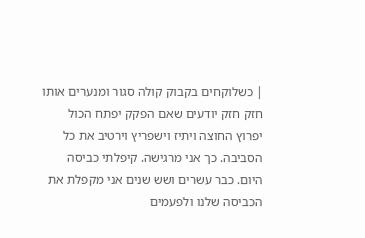| כשלוקחים בקבוק קולה סגור ומנערים אותו חזק חזק יודעים שאם הפקק יפתח הכול יפרוץ החוצה ויתיז וישפריץ וירטיב את כל הסביבה. כך אני מרגישה. קיפלתי כביסה היום. כבר עשרים ושש שנים אני מקפלת את הכביסה שלנו ולפעמים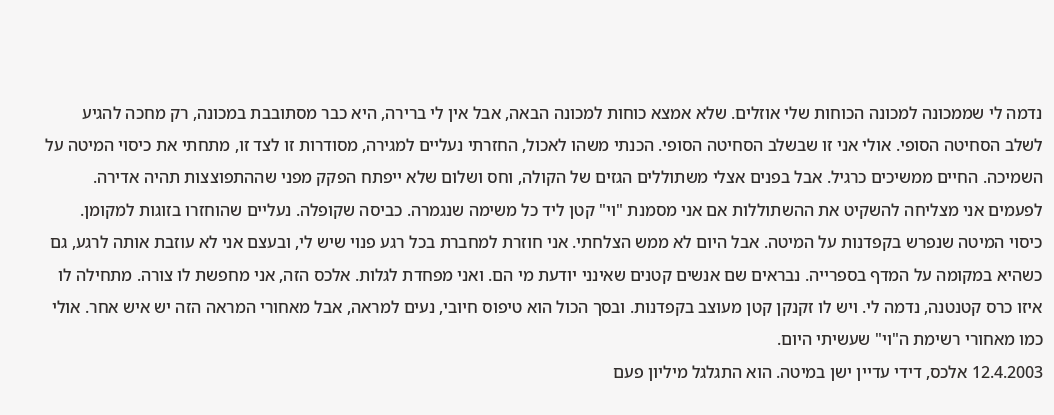נדמה לי שממכונה למכונה הכוחות שלי אוזלים. שלא אמצא כוחות למכונה הבאה, אבל אין לי ברירה, היא כבר מסתובבת במכונה, רק מחכה להגיע לשלב הסחיטה הסופי. אולי אני זו שבשלב הסחיטה הסופי. הכנתי משהו לאכול, החזרתי נעליים למגירה, מסודרות זו לצד זו, מתחתי את כיסוי המיטה על השמיכה. החיים ממשיכים כרגיל. אבל בפנים אצלי משתוללים הגזים של הקולה, וחס ושלום שלא ייפתח הפקק מפני שההתפוצצות תהיה אדירה. לפעמים אני מצליחה להשקיט את ההשתוללות אם אני מסמנת "וי" קטן ליד כל משימה שנגמרה. כביסה שקופלה. נעליים שהוחזרו בזוגות למקומן. כיסוי המיטה שנפרש בקפדנות על המיטה. אבל היום לא ממש הצלחתי. אני חוזרת למחברת בכל רגע פנוי שיש לי, ובעצם אני לא עוזבת אותה לרגע, גם כשהיא במקומה על המדף בספרייה. נבראים שם אנשים קטנים שאינני יודעת מי הם. ואני מפחדת לגלות. אלכס הזה, אני מחפשת לו צורה. מתחילה לו איזו כרס קטנטנה, נדמה לי. ויש לו זקנקן קטן מעוצב בקפדנות. ובסך הכול הוא טיפוס חיובי, נעים למראה, אבל מאחורי המראה הזה יש איש אחר. אולי כמו מאחורי רשימת ה"וי" שעשיתי היום.
12.4.2003 אלכס, דידי עדיין ישן במיטה. הוא התגלגל מיליון פעם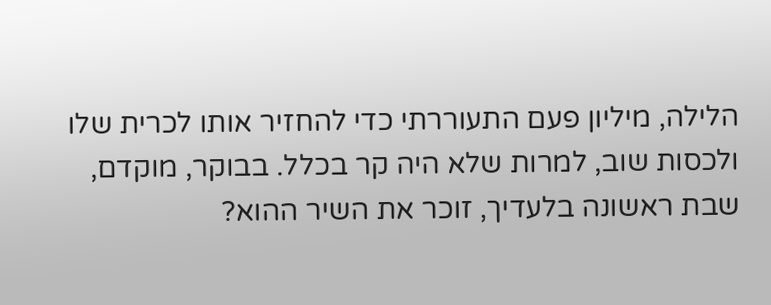הלילה, מיליון פעם התעוררתי כדי להחזיר אותו לכרית שלו ולכסות שוב, למרות שלא היה קר בכלל. בבוקר, מוקדם, שבת ראשונה בלעדיך, זוכר את השיר ההוא?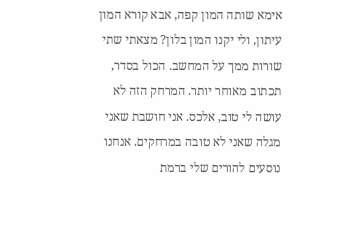אימא שותה המון קפה, אבא קורא המון עיתון, ולי יקנו המון בלון? מצאתי שתי שורות ממך על המחשב. הכול בסדר, תכתוב מאוחר יותר. המרחק הזה לא עושה לי טוב, אלכס. אני חושבת שאני מגלה שאני לא טובה במרחקים. אנחנו נוסעים להורים שלי ברמת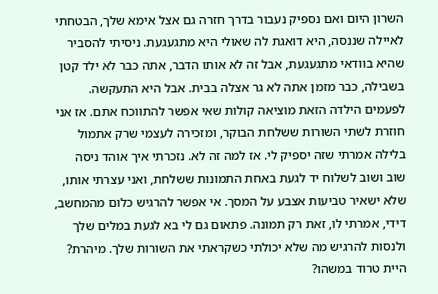השרון היום ואם נספיק נעבור בדרך חזרה גם אצל אימא שלך, הבטחתי לאיילה שננסה, היא דואגת לה שאולי היא מתגעגעת. ניסיתי להסביר שהיא בוודאי מתגעגעת, אבל זה לא אותו הדבר, אתה כבר לא ילד קטן בשבילה, כבר מזמן אתה לא גר אצלה בבית. אבל היא התעקשה. לפעמים הילדה הזאת מוציאה קולות שאי אפשר להתווכח אתם. אז אני חוזרת לשתי השורות ששלחת הבוקר, ומזכירה לעצמי שרק אתמול בלילה אמרתי שזה יספיק לי. אז למה זה לא. נזכרתי איך אוהד ניסה שוב ושוב לשלוח יד לגעת באחת התמונות ששלחת, ואני עצרתי אותו, שלא ישאיר טביעות אצבע על המסך. אי אפשר להרגיש כלום מהמחשב, דידי, אמרתי לו, זאת רק תמונה. פתאום גם לי בא לגעת במלים שלך ולנסות להרגיש מה שלא יכולתי כשקראתי את השורות שלך. מיהרת? היית טרוד במשהו?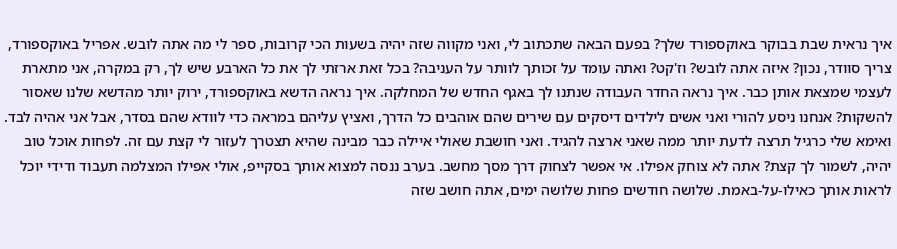איך נראית שבת בבוקר באוקספורד שלך? בפעם הבאה שתכתוב לי, ואני מקווה שזה יהיה בשעות הכי קרובות, ספר לי מה אתה לובש. אפריל באוקספורד, צריך סוודר, נכון? איזה אתה לובש? וז'קט? ואתה עומד על זכותך לוותר על העניבה? בכל זאת ארזתי לך את כל הארבע שיש לך, רק במקרה, אני מתארת לעצמי שמצאת אותן כבר. איך נראה החדר העבודה שנתנו לך באגף החדש של המחלקה. איך נראה הדשא באוקספורד, ירוק יותר מהדשא שלנו שאסור להשקות? אנחנו ניסע להורי ואני אשים לילדים דיסקים עם שירים שהם אוהבים כל הדרך, ואציץ עליהם במראה כדי לוודא שהם בסדר, אבל אני אהיה לבד. ואימא שלי כרגיל תרצה לדעת יותר ממה שאני ארצה להגיד. ואני חושבת שאולי איילה כבר מבינה שהיא תצטרך לעזור לי קצת עם זה. לפחות אוכל טוב יהיה, לשמור לך קצת? אתה לא צוחק אפילו. אי אפשר לצחוק דרך מסך מחשב. בערב ננסה למצוא אותך בסקייפ, אולי אפילו המצלמה תעבוד ודידי יוכל לראות אותך כאילו-על-באמת. שלושה חודשים פחות שלושה ימים, אתה חושב שזה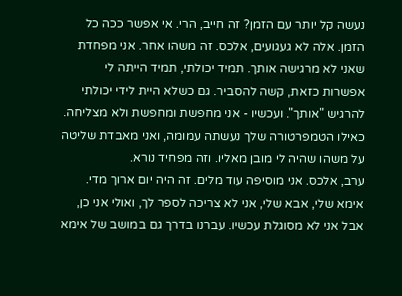נעשה קל יותר עם הזמן? זה חייב, הרי. אי אפשר ככה כל הזמן. אלה לא געגועים, אלכס. זה משהו אחר. אני מפחדת שאני לא מרגישה אותך. תמיד יכולתי, תמיד הייתה לי אפשרות כזאת, קשה להסביר. גם כשלא היית לידי יכולתי להרגיש "אותך". ועכשיו - אני מחפשת ומחפשת ולא מצליחה. כאילו הטמפרטורה שלך נעשתה עמומה, ואני מאבדת שליטה על משהו שהיה לי מובן מאליו. וזה מפחיד נורא.
ערב, אלכס. אני מוסיפה עוד מלים. זה היה יום ארוך מדי. אימא שלי, אבא שלי, אני לא צריכה לספר לך, ואולי אני כן, אבל אני לא מסוגלת עכשיו. עברנו בדרך גם במושב של אימא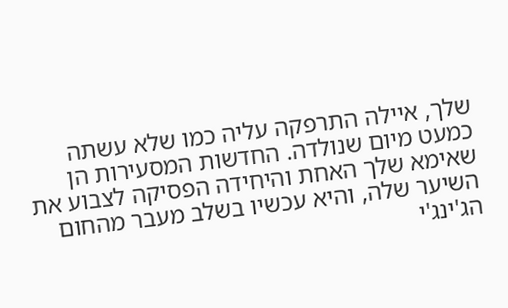שלך, איילה התרפקה עליה כמו שלא עשתה כמעט מיום שנולדה. החדשות המסעירות הן שאימא שלך האחת והיחידה הפסיקה לצבוע את השיער שלה, והיא עכשיו בשלב מעבר מהחום הג'ינג'י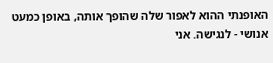האופנתי ההוא לאפור שלה שהופך אותה, באופן כמעט אנושי - לנגישה. אני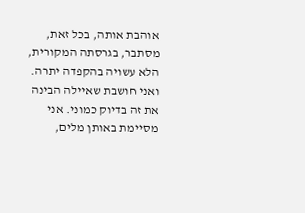אוהבת אותה, בכל זאת, מסתבר, בגרסתה המקורית, הלא עשויה בהקפדה יתרה. ואני חושבת שאיילה הבינה את זה בדיוק כמוני. אני מסיימת באותן מלים,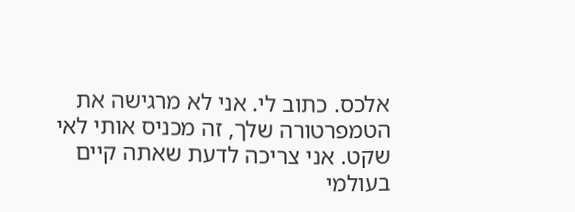אלכס. כתוב לי. אני לא מרגישה את הטמפרטורה שלך, זה מכניס אותי לאי שקט. אני צריכה לדעת שאתה קיים בעולמי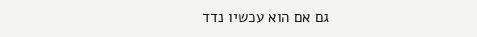גם אם הוא עכשיו נדד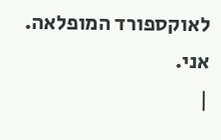לאוקספורד המופלאה.
אני.
|